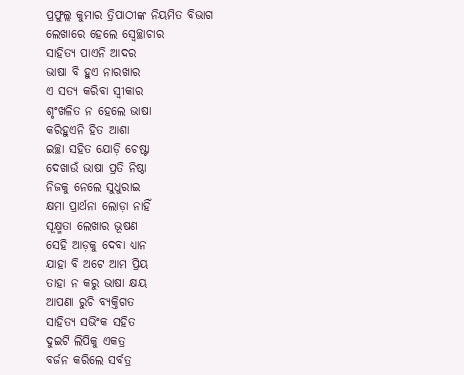ପ୍ରଫୁଲ୍ଲ କୁମାର ତ୍ରିପାଠୀଙ୍କ ନିୟମିତ ବିଭାଗ
ଲେଖାରେ ହେଲେ ସ୍ବେଚ୍ଛାଚାର
ସାହିତ୍ଯ ପାଏନି ଆଦର
ଭାଷା ବି ହୁଏ ନାରଖାର
ଏ ସତ୍ୟ କରିବା ସ୍ବୀକାର
ଶୃଂଖଳିତ ନ ହେଲେ ଭାଷା
କରିହୁଏନି ହିତ ଆଶା
ଇଚ୍ଛା ସହିତ ଯୋଡ଼ି ଚେଷ୍ଟା
ଦେଖାଉଁ ଭାଷା ପ୍ରତି ନିଷ୍ଠା
ନିଜକୁ ନେଲେ ସୁଧୁରାଇ
କ୍ଷମା ପ୍ରାର୍ଥନା ଲୋଡ଼ା ନାହିଁ
ସୂକ୍ଷ୍ମତା ଲେଖାର ଭୂଷଣ
ସେହି ଆଡ଼କୁ ଦେବା ଧ୍ୟାନ
ଯାହା ବି ଅଟେ ଆମ ପ୍ରିୟ
ତାହା ନ କରୁ ଭାଷା କ୍ଷୟ
ଆପଣା ରୁଚି ବ୍ୟକ୍ତିଗତ
ସାହିତ୍ଯ ସଭିଂକ ସହିତ
ଦୁଇଟି ଲିପିକୁ ଏକତ୍ର
ବର୍ଜନ କରିଲେ ସର୍ବତ୍ର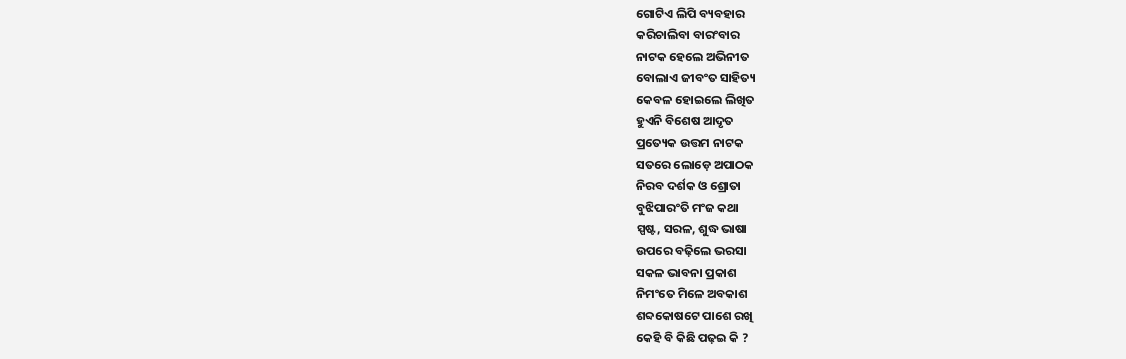ଗୋଟିଏ ଲିପି ବ୍ୟବହାର
କରିଚାଲିବା ବାରଂବାର
ନାଟକ ହେଲେ ଅଭିନୀତ
ବୋଲାଏ ଜୀବଂତ ସାହିତ୍ୟ
କେବଳ ହୋଇଲେ ଲିଖିତ
ହୁଏନି ବିଶେଷ ଆଦୃତ
ପ୍ରତ୍ୟେକ ଉତ୍ତମ ନାଟକ
ସତରେ ଲୋଡ଼େ ଅପାଠକ
ନିରବ ଦର୍ଶକ ଓ ଶ୍ରୋତା
ବୁଝିପାରଂତି ମଂଜ କଥା
ସ୍ପଷ୍ଟ, ସରଳ, ଶୁଦ୍ଧ ଭାଷା
ଉପରେ ବଢ଼ିଲେ ଭରସା
ସକଳ ଭାବନା ପ୍ରକାଶ
ନିମଂତେ ମିଳେ ଅବକାଶ
ଶବ୍ଦକୋଷଟେ ପାଶେ ରଖି
କେହି ବି କିଛି ପଢ଼ଇ କି ?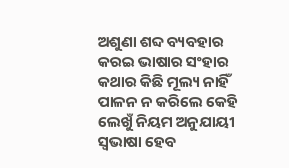ଅଶୁଣା ଶବ୍ଦ ବ୍ୟବହାର
କରଇ ଭାଷାର ସଂହାର
କଥାର କିଛି ମୂଲ୍ୟ ନାହିଁ
ପାଳନ ନ କରିଲେ କେହି
ଲେଖୁଁ ନିୟମ ଅନୁଯାୟୀ
ସ୍ବଭାଷା ହେବ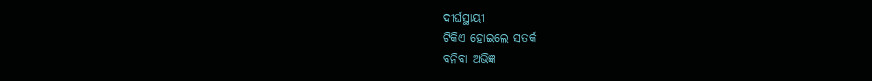ଦୀର୍ଘସ୍ଥାୟୀ
ଟିକିଏ ହୋଇଲେ ସତର୍କ
ବନିବା ଅଭିଜ୍ଞ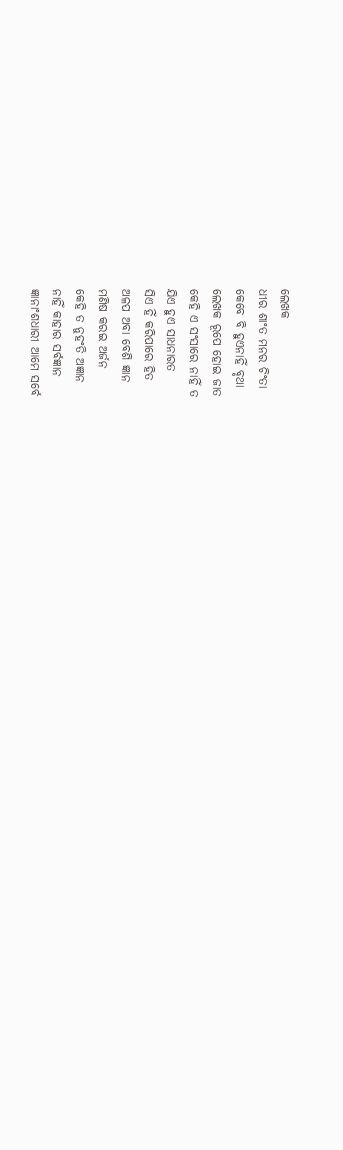ଲେଖକ
ଧୀର ଶାଂତ ମନର ଚିଂତା
କେବେ ବି ହୁଏନାହିଁ ବୃଥା
ଲେଖକ ରୂପେ ହୋଇ ଜାତ
କେହି ଏ ସଂସାରେ ନାହିଁ ତ
ଯିଏ ହୁଏ ସାଧନାରତ
ସିଏ ହିଁ କରିପାରେ ହିତ
ଅଳପ ଅବା ବେଶି ଜ୍ଞାନ
ମଣିଷ କରଇ ଅର୍ଜନ
କେହି ତ ନୁହଂତି ଅଜ୍ଞାନ
ନାହିଁ କାହାର ସର୍ବଜ୍ଞାନ
ଜ୍ଞାନାଂଶଧାରୀ ଆମେ ସର୍ବେ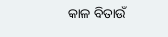କାଳ ବିତାଉଁ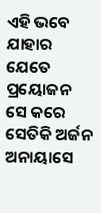ଏହି ଭବେ
ଯାହାର ଯେତେ ପ୍ରୟୋଜନ
ସେ କରେ ସେତିକି ଅର୍ଜନ
ଅନାୟାସେ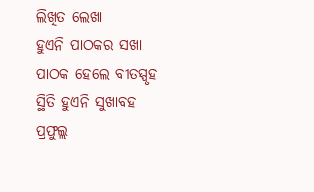ଲିଖିତ ଲେଖା
ହୁଏନି ପାଠକର ସଖା
ପାଠକ ହେଲେ ବୀତସ୍ପୃହ
ସ୍ଥିତି ହୁଏନି ସୁଖାବହ
ପ୍ରଫୁଲ୍ଲ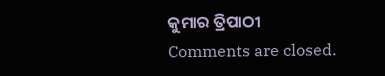କୁମାର ତ୍ରିପାଠୀ
Comments are closed.